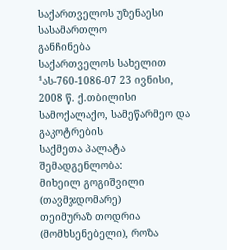საქართველოს უზენაესი სასამართლო
განჩინება
საქართველოს სახელით
¹ას-760-1086-07 23 ივნისი, 2008 წ. ქ.თბილისი
სამოქალაქო, სამეწარმეო და გაკოტრების
საქმეთა პალატა
შემადგენლობა:
მიხეილ გოგიშვილი (თავმჯდომარე)
თეიმურაზ თოდრია (მომხსენებელი), როზა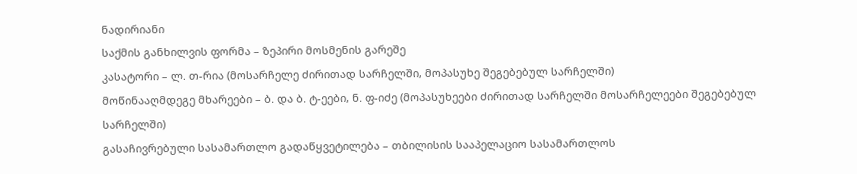ნადირიანი
საქმის განხილვის ფორმა – ზეპირი მოსმენის გარეშე
კასატორი – ლ. თ-რია (მოსარჩელე ძირითად სარჩელში, მოპასუხე შეგებებულ სარჩელში)
მოწინააღმდეგე მხარეები – ბ. და ბ. ტ-ეები, ნ. ფ-იძე (მოპასუხეები ძირითად სარჩელში მოსარჩელეები შეგებებულ სარჩელში)
გასაჩივრებული სასამართლო გადაწყვეტილება – თბილისის სააპელაციო სასამართლოს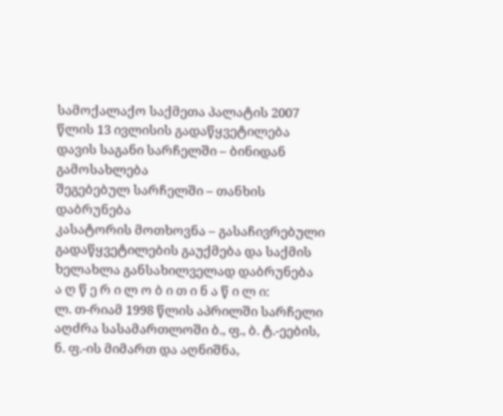სამოქალაქო საქმეთა პალატის 2007 წლის 13 ივლისის გადაწყვეტილება
დავის საგანი სარჩელში – ბინიდან გამოსახლება
შეგებებულ სარჩელში – თანხის დაბრუნება
კასატორის მოთხოვნა – გასაჩივრებული გადაწყვეტილების გაუქმება და საქმის ხელახლა განსახილველად დაბრუნება
ა ღ წ ე რ ი ლ ო ბ ი თ ი ნ ა წ ი ლ ი:
ლ. თ-რიამ 1998 წლის აპრილში სარჩელი აღძრა სასამართლოში ბ., ფ., ბ. ტ.-ეების, ნ. ფ.-ის მიმართ და აღნიშნა,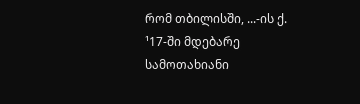რომ თბილისში, ...-ის ქ. ¹17-ში მდებარე სამოთახიანი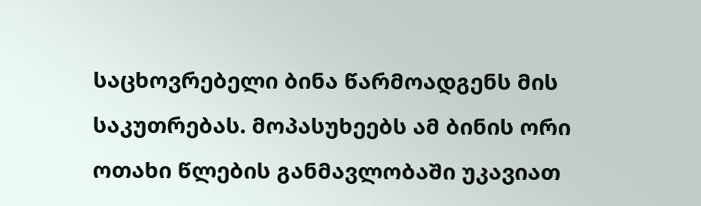საცხოვრებელი ბინა წარმოადგენს მის საკუთრებას. მოპასუხეებს ამ ბინის ორი ოთახი წლების განმავლობაში უკავიათ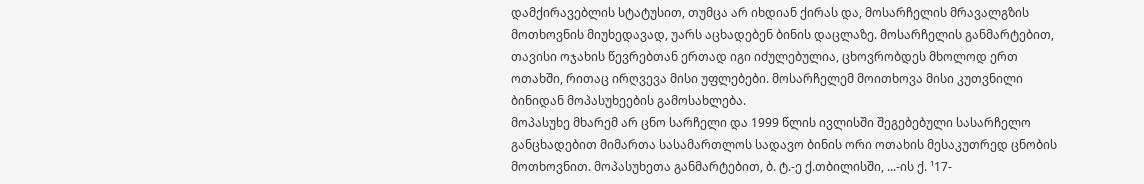დამქირავებლის სტატუსით, თუმცა არ იხდიან ქირას და, მოსარჩელის მრავალგზის მოთხოვნის მიუხედავად, უარს აცხადებენ ბინის დაცლაზე. მოსარჩელის განმარტებით, თავისი ოჯახის წევრებთან ერთად იგი იძულებულია, ცხოვრობდეს მხოლოდ ერთ ოთახში, რითაც ირღვევა მისი უფლებები. მოსარჩელემ მოითხოვა მისი კუთვნილი ბინიდან მოპასუხეების გამოსახლება.
მოპასუხე მხარემ არ ცნო სარჩელი და 1999 წლის ივლისში შეგებებული სასარჩელო განცხადებით მიმართა სასამართლოს სადავო ბინის ორი ოთახის მესაკუთრედ ცნობის მოთხოვნით. მოპასუხეთა განმარტებით, ბ. ტ.-ე ქ.თბილისში, ...-ის ქ. ¹17-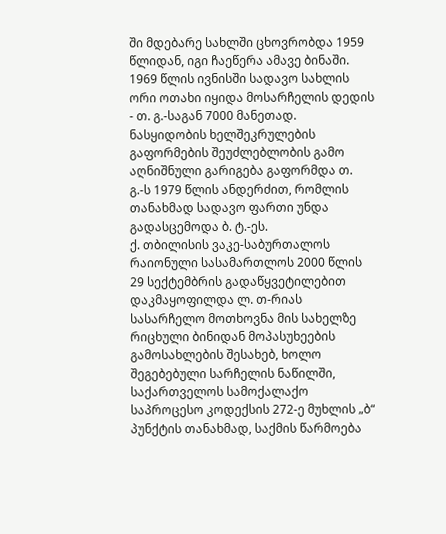ში მდებარე სახლში ცხოვრობდა 1959 წლიდან, იგი ჩაეწერა ამავე ბინაში. 1969 წლის ივნისში სადავო სახლის ორი ოთახი იყიდა მოსარჩელის დედის - თ. გ.-საგან 7000 მანეთად. ნასყიდობის ხელშეკრულების გაფორმების შეუძლებლობის გამო აღნიშნული გარიგება გაფორმდა თ. გ.-ს 1979 წლის ანდერძით, რომლის თანახმად სადავო ფართი უნდა გადასცემოდა ბ. ტ.-ეს.
ქ. თბილისის ვაკე-საბურთალოს რაიონული სასამართლოს 2000 წლის 29 სექტემბრის გადაწყვეტილებით დაკმაყოფილდა ლ. თ-რიას სასარჩელო მოთხოვნა მის სახელზე რიცხული ბინიდან მოპასუხეების გამოსახლების შესახებ, ხოლო შეგებებული სარჩელის ნაწილში, საქართველოს სამოქალაქო საპროცესო კოდექსის 272-ე მუხლის „ბ“ პუნქტის თანახმად, საქმის წარმოება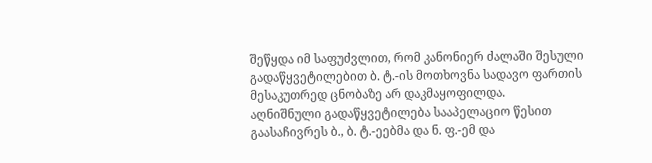შეწყდა იმ საფუძვლით, რომ კანონიერ ძალაში შესული გადაწყვეტილებით ბ. ტ.-ის მოთხოვნა სადავო ფართის მესაკუთრედ ცნობაზე არ დაკმაყოფილდა.
აღნიშნული გადაწყვეტილება სააპელაციო წესით გაასაჩივრეს ბ., ბ. ტ.-ეებმა და ნ. ფ.-ემ და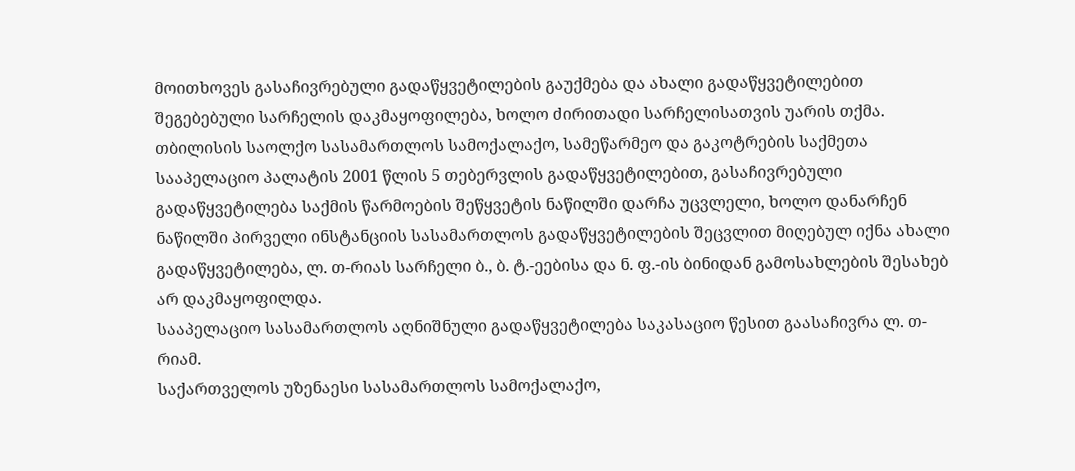მოითხოვეს გასაჩივრებული გადაწყვეტილების გაუქმება და ახალი გადაწყვეტილებით შეგებებული სარჩელის დაკმაყოფილება, ხოლო ძირითადი სარჩელისათვის უარის თქმა.
თბილისის საოლქო სასამართლოს სამოქალაქო, სამეწარმეო და გაკოტრების საქმეთა სააპელაციო პალატის 2001 წლის 5 თებერვლის გადაწყვეტილებით, გასაჩივრებული გადაწყვეტილება საქმის წარმოების შეწყვეტის ნაწილში დარჩა უცვლელი, ხოლო დანარჩენ ნაწილში პირველი ინსტანციის სასამართლოს გადაწყვეტილების შეცვლით მიღებულ იქნა ახალი გადაწყვეტილება, ლ. თ-რიას სარჩელი ბ., ბ. ტ.-ეებისა და ნ. ფ.-ის ბინიდან გამოსახლების შესახებ არ დაკმაყოფილდა.
სააპელაციო სასამართლოს აღნიშნული გადაწყვეტილება საკასაციო წესით გაასაჩივრა ლ. თ-რიამ.
საქართველოს უზენაესი სასამართლოს სამოქალაქო,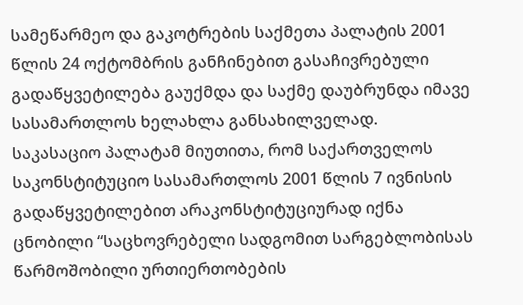სამეწარმეო და გაკოტრების საქმეთა პალატის 2001 წლის 24 ოქტომბრის განჩინებით გასაჩივრებული გადაწყვეტილება გაუქმდა და საქმე დაუბრუნდა იმავე სასამართლოს ხელახლა განსახილველად.
საკასაციო პალატამ მიუთითა, რომ საქართველოს საკონსტიტუციო სასამართლოს 2001 წლის 7 ივნისის გადაწყვეტილებით არაკონსტიტუციურად იქნა ცნობილი “საცხოვრებელი სადგომით სარგებლობისას წარმოშობილი ურთიერთობების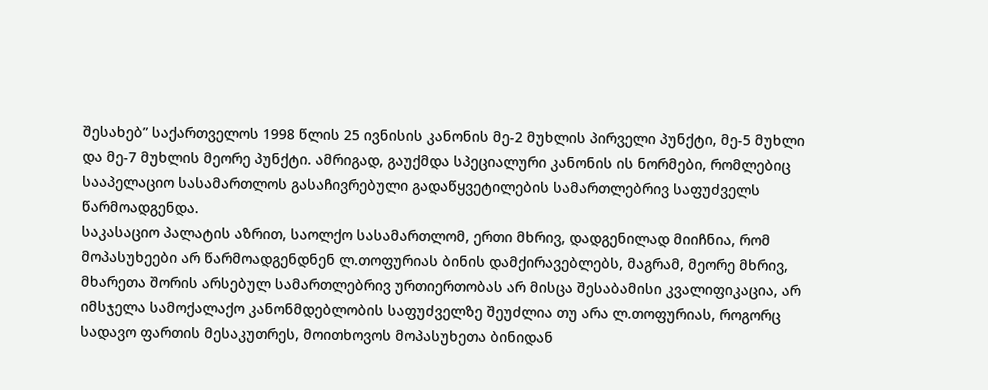შესახებ” საქართველოს 1998 წლის 25 ივნისის კანონის მე-2 მუხლის პირველი პუნქტი, მე-5 მუხლი და მე-7 მუხლის მეორე პუნქტი. ამრიგად, გაუქმდა სპეციალური კანონის ის ნორმები, რომლებიც სააპელაციო სასამართლოს გასაჩივრებული გადაწყვეტილების სამართლებრივ საფუძველს წარმოადგენდა.
საკასაციო პალატის აზრით, საოლქო სასამართლომ, ერთი მხრივ, დადგენილად მიიჩნია, რომ მოპასუხეები არ წარმოადგენდნენ ლ.თოფურიას ბინის დამქირავებლებს, მაგრამ, მეორე მხრივ, მხარეთა შორის არსებულ სამართლებრივ ურთიერთობას არ მისცა შესაბამისი კვალიფიკაცია, არ იმსჯელა სამოქალაქო კანონმდებლობის საფუძველზე შეუძლია თუ არა ლ.თოფურიას, როგორც სადავო ფართის მესაკუთრეს, მოითხოვოს მოპასუხეთა ბინიდან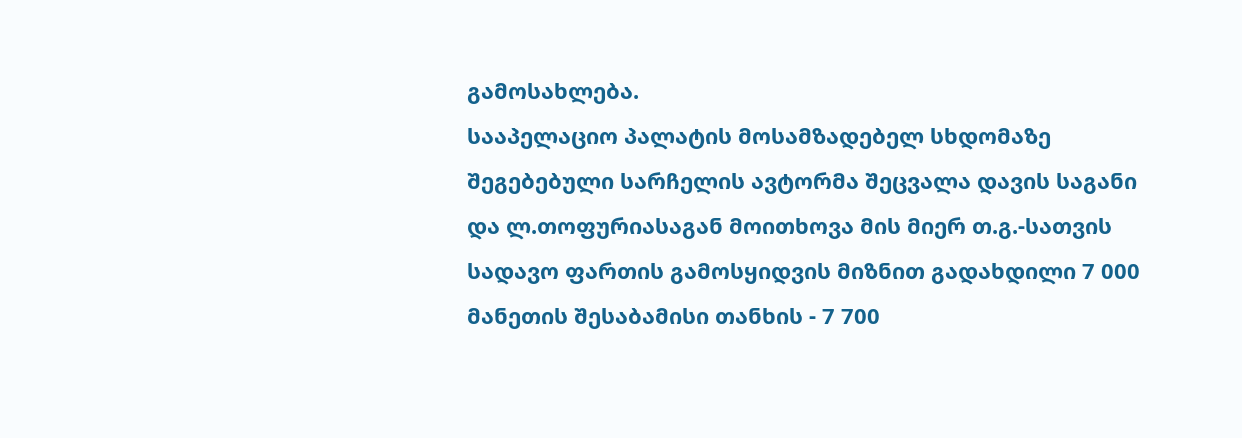გამოსახლება.
სააპელაციო პალატის მოსამზადებელ სხდომაზე შეგებებული სარჩელის ავტორმა შეცვალა დავის საგანი და ლ.თოფურიასაგან მოითხოვა მის მიერ თ.გ.-სათვის სადავო ფართის გამოსყიდვის მიზნით გადახდილი 7 000 მანეთის შესაბამისი თანხის - 7 700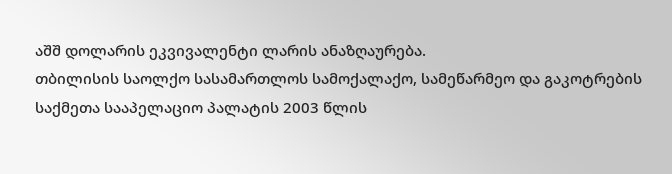აშშ დოლარის ეკვივალენტი ლარის ანაზღაურება.
თბილისის საოლქო სასამართლოს სამოქალაქო, სამეწარმეო და გაკოტრების საქმეთა სააპელაციო პალატის 2003 წლის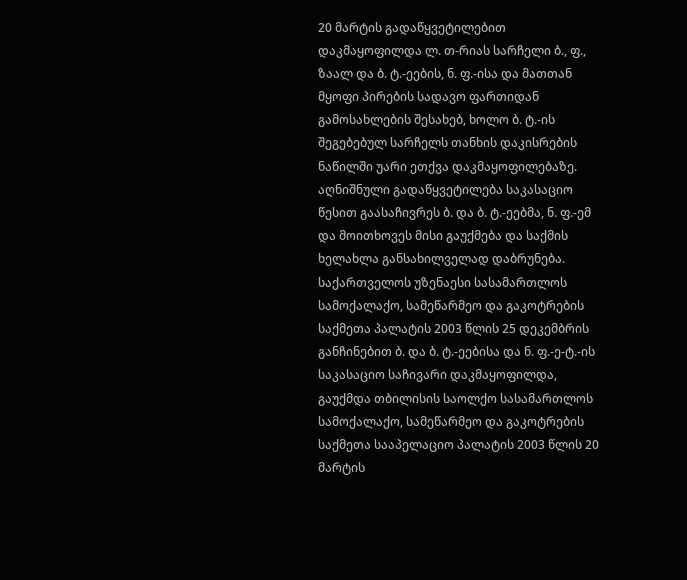20 მარტის გადაწყვეტილებით დაკმაყოფილდა ლ. თ-რიას სარჩელი ბ., ფ., ზაალ და ბ. ტ.-ეების, ნ. ფ.-ისა და მათთან მყოფი პირების სადავო ფართიდან გამოსახლების შესახებ, ხოლო ბ. ტ.-ის შეგებებულ სარჩელს თანხის დაკისრების ნაწილში უარი ეთქვა დაკმაყოფილებაზე.
აღნიშნული გადაწყვეტილება საკასაციო წესით გაასაჩივრეს ბ. და ბ. ტ.-ეებმა, ნ. ფ.-ემ და მოითხოვეს მისი გაუქმება და საქმის ხელახლა განსახილველად დაბრუნება.
საქართველოს უზენაესი სასამართლოს სამოქალაქო, სამეწარმეო და გაკოტრების საქმეთა პალატის 2003 წლის 25 დეკემბრის განჩინებით ბ. და ბ. ტ.-ეებისა და ნ. ფ.-ე-ტ.-ის საკასაციო საჩივარი დაკმაყოფილდა, გაუქმდა თბილისის საოლქო სასამართლოს სამოქალაქო, სამეწარმეო და გაკოტრების საქმეთა სააპელაციო პალატის 2003 წლის 20 მარტის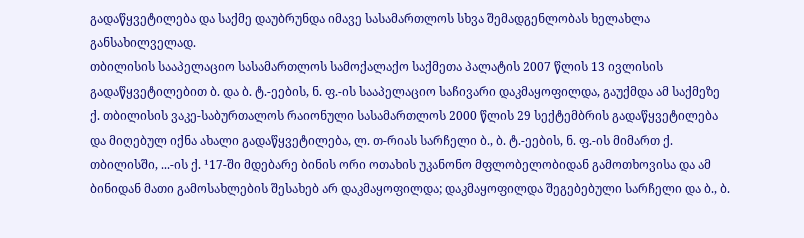გადაწყვეტილება და საქმე დაუბრუნდა იმავე სასამართლოს სხვა შემადგენლობას ხელახლა განსახილველად.
თბილისის სააპელაციო სასამართლოს სამოქალაქო საქმეთა პალატის 2007 წლის 13 ივლისის გადაწყვეტილებით ბ. და ბ. ტ.-ეების, ნ. ფ.-ის სააპელაციო საჩივარი დაკმაყოფილდა, გაუქმდა ამ საქმეზე ქ. თბილისის ვაკე-საბურთალოს რაიონული სასამართლოს 2000 წლის 29 სექტემბრის გადაწყვეტილება და მიღებულ იქნა ახალი გადაწყვეტილება, ლ. თ-რიას სარჩელი ბ., ბ. ტ.-ეების, ნ. ფ.-ის მიმართ ქ. თბილისში, ...-ის ქ. ¹17-ში მდებარე ბინის ორი ოთახის უკანონო მფლობელობიდან გამოთხოვისა და ამ ბინიდან მათი გამოსახლების შესახებ არ დაკმაყოფილდა; დაკმაყოფილდა შეგებებული სარჩელი და ბ., ბ.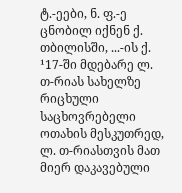ტ.-ეები, ნ. ფ.-ე ცნობილ იქნენ ქ. თბილისში, ...-ის ქ. ¹17-ში მდებარე ლ. თ-რიას სახელზე რიცხული საცხოვრებელი ოთახის მესკუთრედ, ლ. თ-რიასთვის მათ მიერ დაკავებული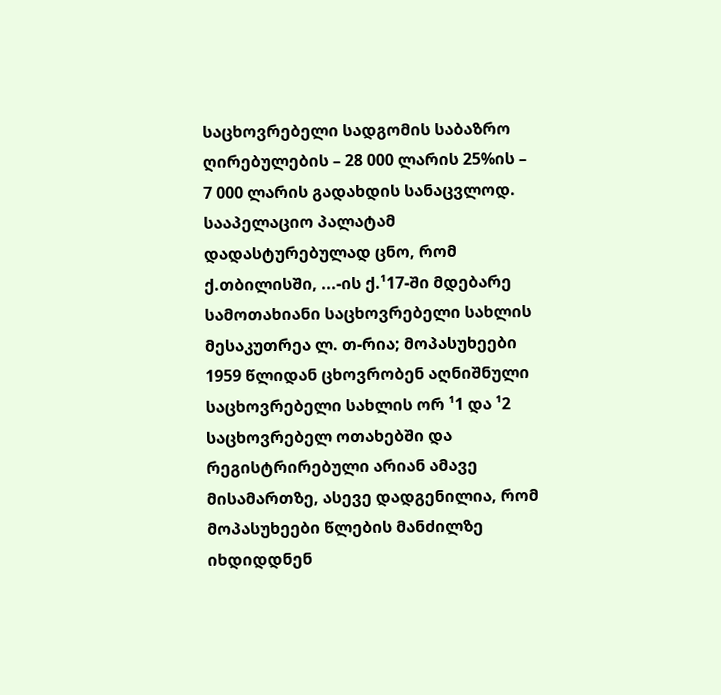საცხოვრებელი სადგომის საბაზრო ღირებულების – 28 000 ლარის 25%ის – 7 000 ლარის გადახდის სანაცვლოდ.
სააპელაციო პალატამ დადასტურებულად ცნო, რომ ქ.თბილისში, ...-ის ქ.¹17-ში მდებარე სამოთახიანი საცხოვრებელი სახლის მესაკუთრეა ლ. თ-რია; მოპასუხეები 1959 წლიდან ცხოვრობენ აღნიშნული საცხოვრებელი სახლის ორ ¹1 და ¹2 საცხოვრებელ ოთახებში და რეგისტრირებული არიან ამავე მისამართზე, ასევე დადგენილია, რომ მოპასუხეები წლების მანძილზე იხდიდდნენ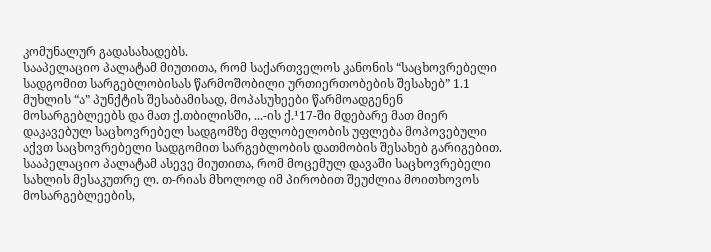კომუნალურ გადასახადებს.
სააპელაციო პალატამ მიუთითა, რომ საქართველოს კანონის “საცხოვრებელი სადგომით სარგებლობისას წარმოშობილი ურთიერთობების შესახებ” 1.1 მუხლის “ა” პუნქტის შესაბამისად, მოპასუხეები წარმოადგენენ მოსარგებლეებს და მათ ქ.თბილისში, ...-ის ქ.¹17-ში მდებარე მათ მიერ დაკავებულ საცხოვრებელ სადგომზე მფლობელობის უფლება მოპოვებული აქვთ საცხოვრებელი სადგომით სარგებლობის დათმობის შესახებ გარიგებით.
სააპელაციო პალატამ ასევე მიუთითა, რომ მოცემულ დავაში საცხოვრებელი სახლის მესაკუთრე ლ. თ-რიას მხოლოდ იმ პირობით შეუძლია მოითხოვოს მოსარგებლეების,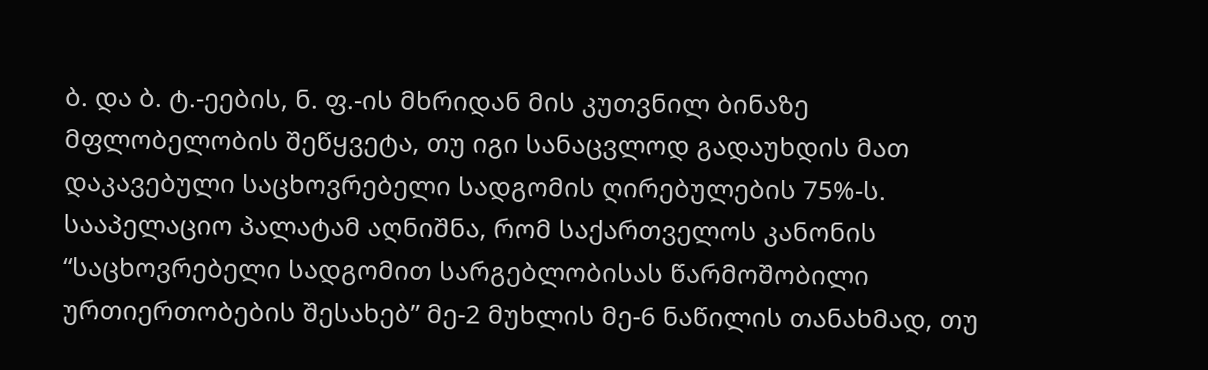ბ. და ბ. ტ.-ეების, ნ. ფ.-ის მხრიდან მის კუთვნილ ბინაზე მფლობელობის შეწყვეტა, თუ იგი სანაცვლოდ გადაუხდის მათ დაკავებული საცხოვრებელი სადგომის ღირებულების 75%-ს.
სააპელაციო პალატამ აღნიშნა, რომ საქართველოს კანონის “საცხოვრებელი სადგომით სარგებლობისას წარმოშობილი ურთიერთობების შესახებ” მე-2 მუხლის მე-6 ნაწილის თანახმად, თუ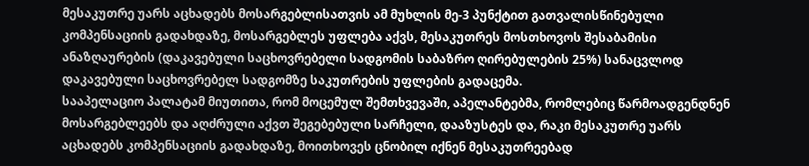მესაკუთრე უარს აცხადებს მოსარგებლისათვის ამ მუხლის მე-3 პუნქტით გათვალისწინებული კომპენსაციის გადახდაზე, მოსარგებლეს უფლება აქვს, მესაკუთრეს მოსთხოვოს შესაბამისი ანაზღაურების (დაკავებული საცხოვრებელი სადგომის საბაზრო ღირებულების 25%) სანაცვლოდ დაკავებული საცხოვრებელ სადგომზე საკუთრების უფლების გადაცემა.
სააპელაციო პალატამ მიუთითა, რომ მოცემულ შემთხვევაში, აპელანტებმა, რომლებიც წარმოადგენდნენ მოსარგებლეებს და აღძრული აქვთ შეგებებული სარჩელი, დააზუსტეს და, რაკი მესაკუთრე უარს აცხადებს კომპენსაციის გადახდაზე, მოითხოვეს ცნობილ იქნენ მესაკუთრეებად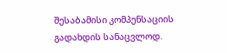შესაბამისი კომპენსაციის გადახდის სანაცვლოდ.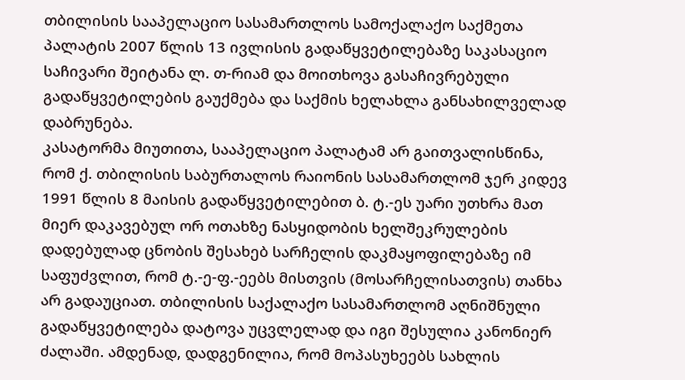თბილისის სააპელაციო სასამართლოს სამოქალაქო საქმეთა პალატის 2007 წლის 13 ივლისის გადაწყვეტილებაზე საკასაციო საჩივარი შეიტანა ლ. თ-რიამ და მოითხოვა გასაჩივრებული გადაწყვეტილების გაუქმება და საქმის ხელახლა განსახილველად დაბრუნება.
კასატორმა მიუთითა, სააპელაციო პალატამ არ გაითვალისწინა, რომ ქ. თბილისის საბურთალოს რაიონის სასამართლომ ჯერ კიდევ 1991 წლის 8 მაისის გადაწყვეტილებით ბ. ტ.-ეს უარი უთხრა მათ მიერ დაკავებულ ორ ოთახზე ნასყიდობის ხელშეკრულების დადებულად ცნობის შესახებ სარჩელის დაკმაყოფილებაზე იმ საფუძვლით, რომ ტ.-ე-ფ.-ეებს მისთვის (მოსარჩელისათვის) თანხა არ გადაუციათ. თბილისის საქალაქო სასამართლომ აღნიშნული გადაწყვეტილება დატოვა უცვლელად და იგი შესულია კანონიერ ძალაში. ამდენად, დადგენილია, რომ მოპასუხეებს სახლის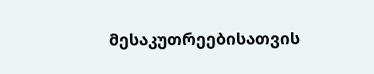მესაკუთრეებისათვის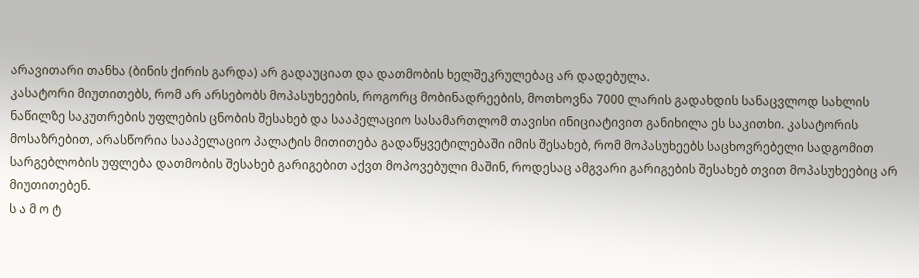არავითარი თანხა (ბინის ქირის გარდა) არ გადაუციათ და დათმობის ხელშეკრულებაც არ დადებულა.
კასატორი მიუთითებს, რომ არ არსებობს მოპასუხეების, როგორც მობინადრეების, მოთხოვნა 7000 ლარის გადახდის სანაცვლოდ სახლის ნაწილზე საკუთრების უფლების ცნობის შესახებ და სააპელაციო სასამართლომ თავისი ინიციატივით განიხილა ეს საკითხი. კასატორის მოსაზრებით, არასწორია სააპელაციო პალატის მითითება გადაწყვეტილებაში იმის შესახებ, რომ მოპასუხეებს საცხოვრებელი სადგომით სარგებლობის უფლება დათმობის შესახებ გარიგებით აქვთ მოპოვებული მაშინ, როდესაც ამგვარი გარიგების შესახებ თვით მოპასუხეებიც არ მიუთითებენ.
ს ა მ ო ტ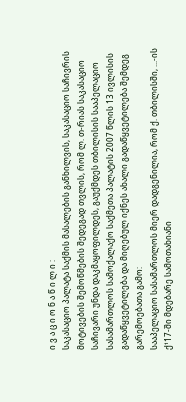ი ვ ა ც ი ო ნ ა წ ი ლ ი :
საკასაციო პალატა საქმის მასალების განხილვის, საკასაციო საჩივრის მოტივების შემოწმების შედეგად თვლის, რომ ლ. თ-რიას საკასაციო საჩივარი უნდა დაკმაყოფილდეს, გაუქმდეს თბილისის სააპელაციო სასამართლოს სამოქალაქო საქმეთა პალატის 2007 წლის 13 ივლისის გადაწყვეტილება და მიღებულ იქნეს ახალი გადაწყვეტილება შემდეგ გარემოებათა გამო:
სააპელაციო სასამართლოს მიერ დადგენილია, რომ ქ. თბილისში, ...-ის ქ¹17-ში მდებარე სამოთახიანი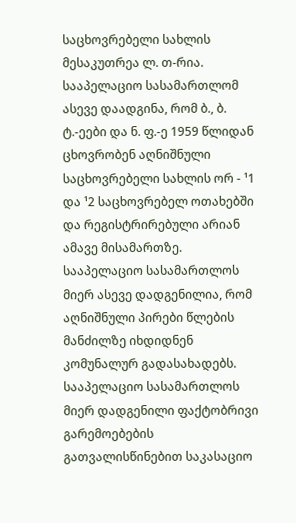საცხოვრებელი სახლის მესაკუთრეა ლ. თ-რია.
სააპელაციო სასამართლომ ასევე დაადგინა, რომ ბ., ბ. ტ.-ეები და ნ. ფ.-ე 1959 წლიდან ცხოვრობენ აღნიშნული საცხოვრებელი სახლის ორ - ¹1 და ¹2 საცხოვრებელ ოთახებში და რეგისტრირებული არიან ამავე მისამართზე.
სააპელაციო სასამართლოს მიერ ასევე დადგენილია, რომ აღნიშნული პირები წლების მანძილზე იხდიდნენ კომუნალურ გადასახადებს.
სააპელაციო სასამართლოს მიერ დადგენილი ფაქტობრივი გარემოებების გათვალისწინებით საკასაციო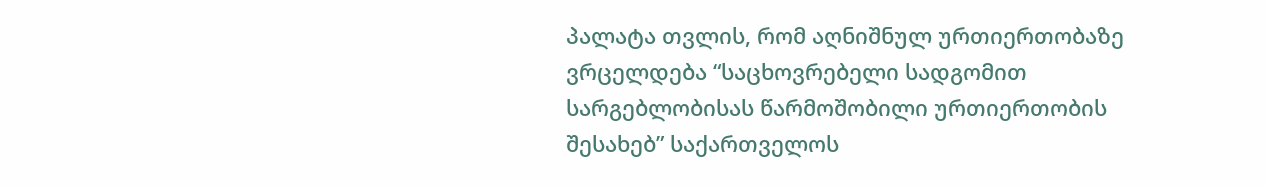პალატა თვლის, რომ აღნიშნულ ურთიერთობაზე ვრცელდება “საცხოვრებელი სადგომით სარგებლობისას წარმოშობილი ურთიერთობის შესახებ” საქართველოს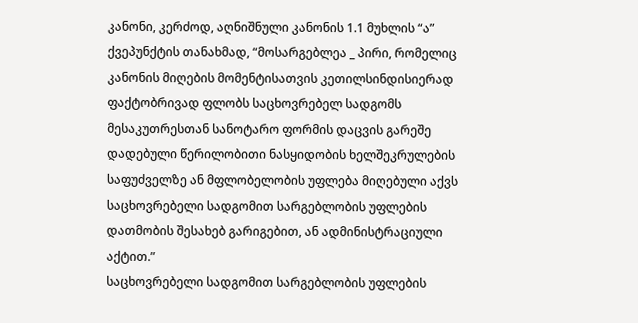კანონი, კერძოდ, აღნიშნული კანონის 1.1 მუხლის “ა” ქვეპუნქტის თანახმად, “მოსარგებლეა _ პირი, რომელიც კანონის მიღების მომენტისათვის კეთილსინდისიერად ფაქტობრივად ფლობს საცხოვრებელ სადგომს მესაკუთრესთან სანოტარო ფორმის დაცვის გარეშე დადებული წერილობითი ნასყიდობის ხელშეკრულების საფუძველზე ან მფლობელობის უფლება მიღებული აქვს საცხოვრებელი სადგომით სარგებლობის უფლების დათმობის შესახებ გარიგებით, ან ადმინისტრაციული აქტით.”
საცხოვრებელი სადგომით სარგებლობის უფლების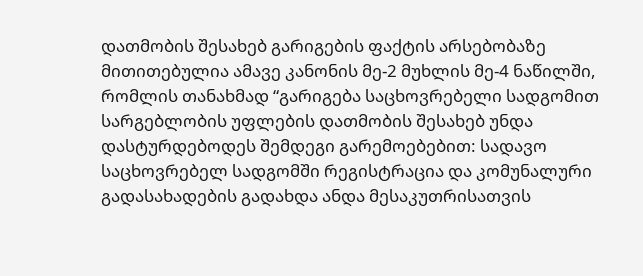დათმობის შესახებ გარიგების ფაქტის არსებობაზე მითითებულია ამავე კანონის მე-2 მუხლის მე-4 ნაწილში, რომლის თანახმად “გარიგება საცხოვრებელი სადგომით სარგებლობის უფლების დათმობის შესახებ უნდა დასტურდებოდეს შემდეგი გარემოებებით: სადავო საცხოვრებელ სადგომში რეგისტრაცია და კომუნალური გადასახადების გადახდა ანდა მესაკუთრისათვის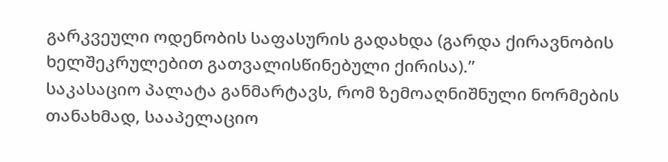გარკვეული ოდენობის საფასურის გადახდა (გარდა ქირავნობის ხელშეკრულებით გათვალისწინებული ქირისა).”
საკასაციო პალატა განმარტავს, რომ ზემოაღნიშნული ნორმების თანახმად, სააპელაციო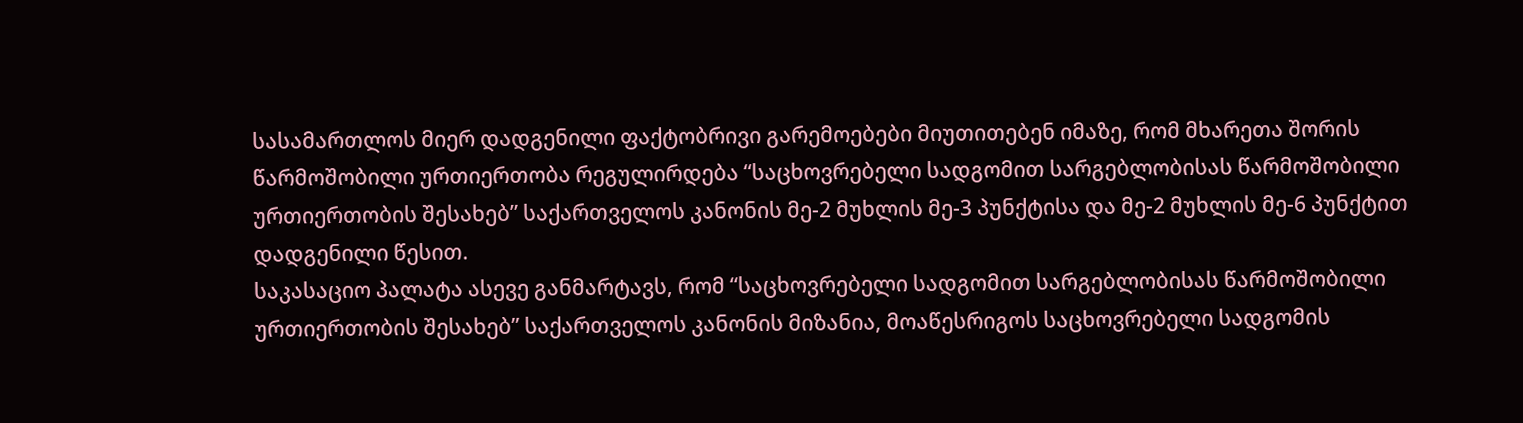სასამართლოს მიერ დადგენილი ფაქტობრივი გარემოებები მიუთითებენ იმაზე, რომ მხარეთა შორის წარმოშობილი ურთიერთობა რეგულირდება “საცხოვრებელი სადგომით სარგებლობისას წარმოშობილი ურთიერთობის შესახებ” საქართველოს კანონის მე-2 მუხლის მე-3 პუნქტისა და მე-2 მუხლის მე-6 პუნქტით დადგენილი წესით.
საკასაციო პალატა ასევე განმარტავს, რომ “საცხოვრებელი სადგომით სარგებლობისას წარმოშობილი ურთიერთობის შესახებ” საქართველოს კანონის მიზანია, მოაწესრიგოს საცხოვრებელი სადგომის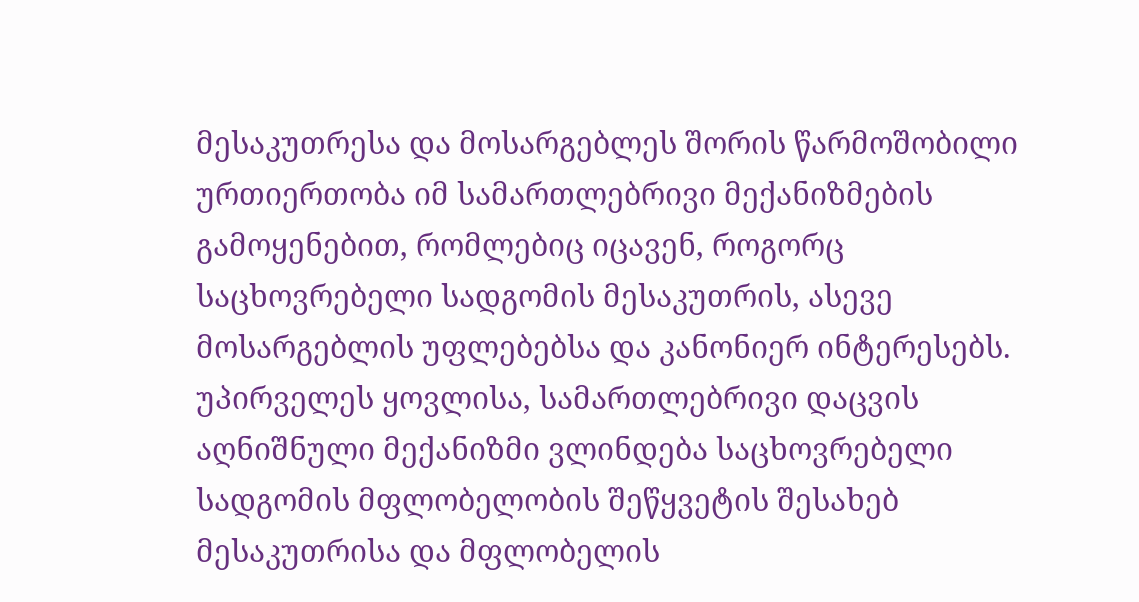მესაკუთრესა და მოსარგებლეს შორის წარმოშობილი ურთიერთობა იმ სამართლებრივი მექანიზმების გამოყენებით, რომლებიც იცავენ, როგორც საცხოვრებელი სადგომის მესაკუთრის, ასევე მოსარგებლის უფლებებსა და კანონიერ ინტერესებს. უპირველეს ყოვლისა, სამართლებრივი დაცვის აღნიშნული მექანიზმი ვლინდება საცხოვრებელი სადგომის მფლობელობის შეწყვეტის შესახებ მესაკუთრისა და მფლობელის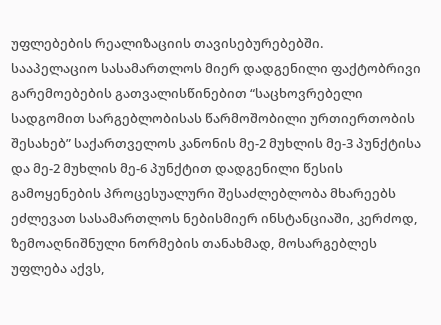უფლებების რეალიზაციის თავისებურებებში.
სააპელაციო სასამართლოს მიერ დადგენილი ფაქტობრივი გარემოებების გათვალისწინებით “საცხოვრებელი სადგომით სარგებლობისას წარმოშობილი ურთიერთობის შესახებ” საქართველოს კანონის მე-2 მუხლის მე-3 პუნქტისა და მე-2 მუხლის მე-6 პუნქტით დადგენილი წესის გამოყენების პროცესუალური შესაძლებლობა მხარეებს ეძლევათ სასამართლოს ნებისმიერ ინსტანციაში, კერძოდ, ზემოაღნიშნული ნორმების თანახმად, მოსარგებლეს უფლება აქვს,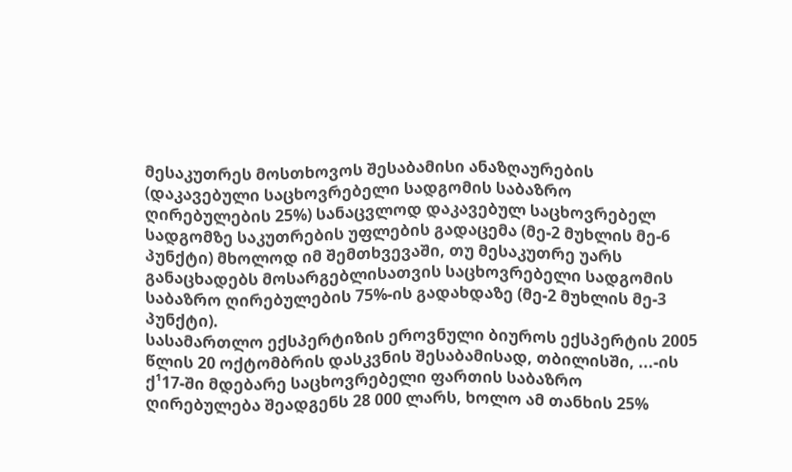მესაკუთრეს მოსთხოვოს შესაბამისი ანაზღაურების (დაკავებული საცხოვრებელი სადგომის საბაზრო ღირებულების 25%) სანაცვლოდ დაკავებულ საცხოვრებელ სადგომზე საკუთრების უფლების გადაცემა (მე-2 მუხლის მე-6 პუნქტი) მხოლოდ იმ შემთხვევაში, თუ მესაკუთრე უარს განაცხადებს მოსარგებლისათვის საცხოვრებელი სადგომის საბაზრო ღირებულების 75%-ის გადახდაზე (მე-2 მუხლის მე-3 პუნქტი).
სასამართლო ექსპერტიზის ეროვნული ბიუროს ექსპერტის 2005 წლის 20 ოქტომბრის დასკვნის შესაბამისად, თბილისში, ...-ის ქ¹17-ში მდებარე საცხოვრებელი ფართის საბაზრო ღირებულება შეადგენს 28 000 ლარს, ხოლო ამ თანხის 25%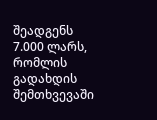შეადგენს 7.000 ლარს, რომლის გადახდის შემთხვევაში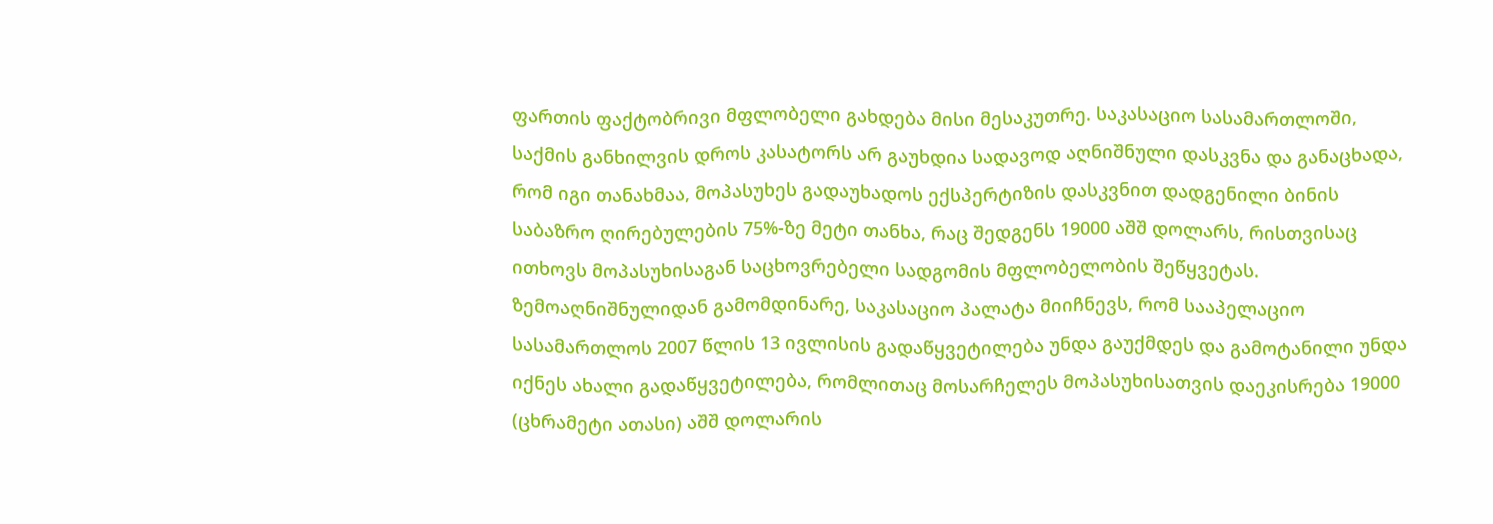ფართის ფაქტობრივი მფლობელი გახდება მისი მესაკუთრე. საკასაციო სასამართლოში, საქმის განხილვის დროს კასატორს არ გაუხდია სადავოდ აღნიშნული დასკვნა და განაცხადა, რომ იგი თანახმაა, მოპასუხეს გადაუხადოს ექსპერტიზის დასკვნით დადგენილი ბინის საბაზრო ღირებულების 75%-ზე მეტი თანხა, რაც შედგენს 19000 აშშ დოლარს, რისთვისაც ითხოვს მოპასუხისაგან საცხოვრებელი სადგომის მფლობელობის შეწყვეტას.
ზემოაღნიშნულიდან გამომდინარე, საკასაციო პალატა მიიჩნევს, რომ სააპელაციო სასამართლოს 2007 წლის 13 ივლისის გადაწყვეტილება უნდა გაუქმდეს და გამოტანილი უნდა იქნეს ახალი გადაწყვეტილება, რომლითაც მოსარჩელეს მოპასუხისათვის დაეკისრება 19000 (ცხრამეტი ათასი) აშშ დოლარის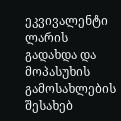ეკვივალენტი ლარის გადახდა და მოპასუხის გამოსახლების შესახებ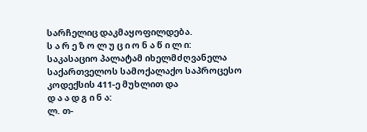სარჩელიც დაკმაყოფილდება.
ს ა რ ე ზ ო ლ უ ც ი ო ნ ა წ ი ლ ი:
საკასაციო პალატამ იხელმძღვანელა საქართველოს სამოქალაქო საპროცესო კოდექსის 411-ე მუხლით და
დ ა ა დ გ ი ნ ა:
ლ. თ-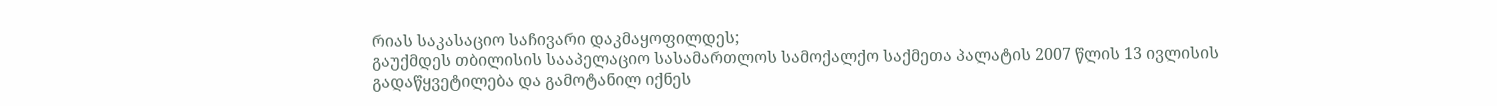რიას საკასაციო საჩივარი დაკმაყოფილდეს;
გაუქმდეს თბილისის სააპელაციო სასამართლოს სამოქალქო საქმეთა პალატის 2007 წლის 13 ივლისის გადაწყვეტილება და გამოტანილ იქნეს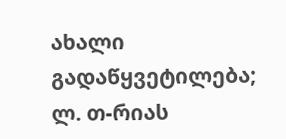ახალი გადაწყვეტილება;
ლ. თ-რიას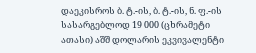დაეკისროს ბ. ტ.-ის, ბ. ტ.-ის, ნ. ფ.-ის სასარგებლოდ 19 000 (ცხრამეტი ათასი) აშშ დოლარის ეკვივალენტი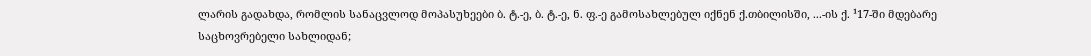ლარის გადახდა, რომლის სანაცვლოდ მოპასუხეები ბ. ტ.-ე, ბ. ტ.-ე, ნ. ფ.-ე გამოსახლებულ იქნენ ქ.თბილისში, ...-ის ქ. ¹17-ში მდებარე საცხოვრებელი სახლიდან;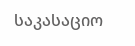საკასაციო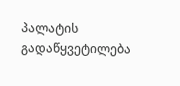პალატის გადაწყვეტილება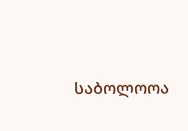საბოლოოა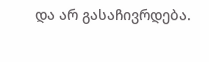და არ გასაჩივრდება.